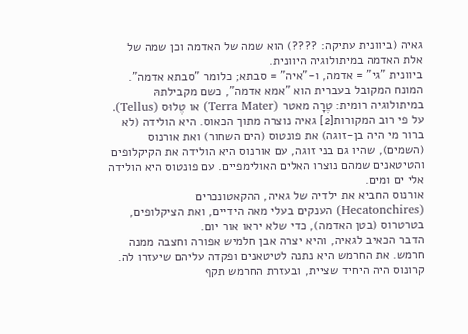גאיה (ביוונית עתיקה: ????) הוא שמה של האדמה וכן שמה של אלת האדמה במיתולוגיה היוונית.
ביוונית "גי" = אדמה, ו-"איה" = סבתא; כלומר "סבתא אדמה". המונח המקובל בעברית הוא "אמא אדמה", כשם מקבילתהּ במיתולוגיה רומית: טֶרָה מאטר (Terra Mater) או טֶלוּס (Tellus).
על פי רוב המקורות[2] גאיה נוצרה מתוך הכאוס. היא הולידה (לא ברור מי היה בן-זוגה) את פונטוס (הים השחור) ואת אורנוס (השמים), שהיו גם בני זוגה, עם אורנוס היא הולידה את הקיקלופים והטיטאנים שמהם נוצרו האלים האולימפיים. עם פונטוס היא הולידה אלי ים ומים.
אורנוס החביא את ילדיה של גאיה, ההקאטונכרים (Hecatonchires) הענקים בעלי מאה הידיים, ואת הציקלופים, בטרטרוס (בטן האדמה), כדי שלא יראו אור יום.
הדבר הכאיב לגאיה, והיא יצרה אבן חלמיש אפורה וחצבה ממנה חרמש. את החרמש היא נתנה לטיטאנים ופקדה עליהם שיעזרו לה. קרונוס היה היחיד שציית, ובעזרת החרמש תקף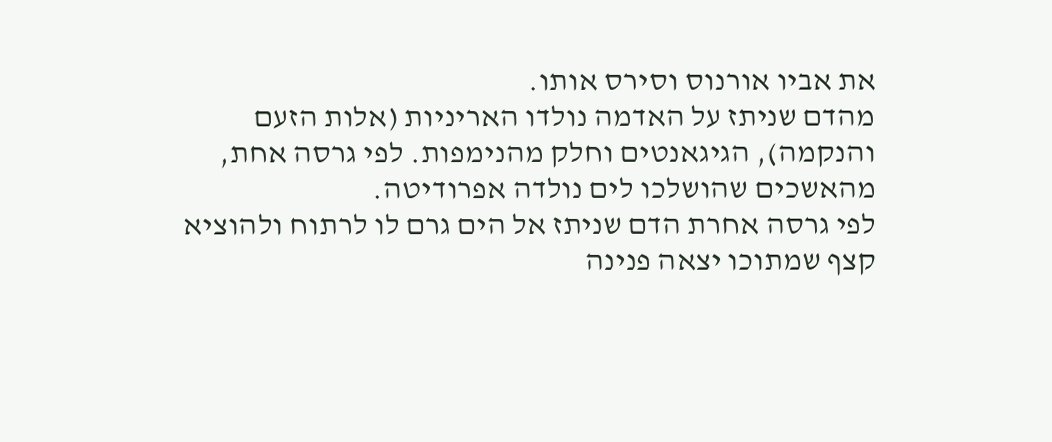את אביו אורנוס וסירס אותו.
מהדם שניתז על האדמה נולדו האריניות (אלות הזעם והנקמה), הגיגאנטים וחלק מהנימפות. לפי גרסה אחת, מהאשכים שהושלכו לים נולדה אפרודיטה.
לפי גרסה אחרת הדם שניתז אל הים גרם לו לרתוח ולהוציא קצף שמתוכו יצאה פנינה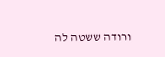ורודה ששטה לה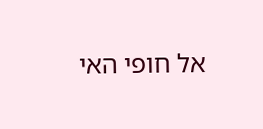אל חופי האי